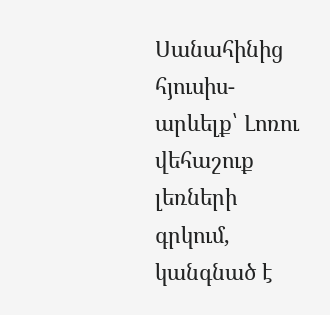Սանահինից հյուսիս-արևելք՝ Լոռու վեհաշուք լեռների գրկում, կանգնած է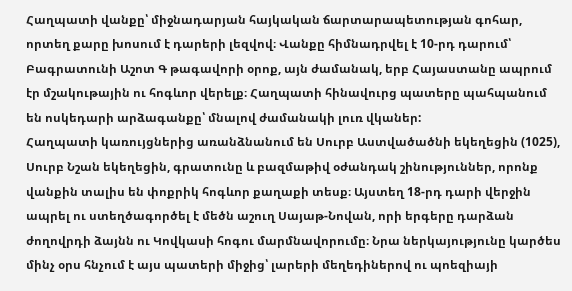Հաղպատի վանքը՝ միջնադարյան հայկական ճարտարապետության գոհար, որտեղ քարը խոսում է դարերի լեզվով։ Վանքը հիմնադրվել է 10-րդ դարում՝ Բագրատունի Աշոտ Գ թագավորի օրոք, այն ժամանակ, երբ Հայաստանը ապրում էր մշակութային ու հոգևոր վերելք։ Հաղպատի հինավուրց պատերը պահպանում են ոսկեդարի արձագանքը՝ մնալով ժամանակի լուռ վկաներ:
Հաղպատի կառույցներից առանձնանում են Սուրբ Աստվածածնի եկեղեցին (1025), Սուրբ Նշան եկեղեցին, գրատունը և բազմաթիվ օժանդակ շինություններ, որոնք վանքին տալիս են փոքրիկ հոգևոր քաղաքի տեսք։ Այստեղ 18-րդ դարի վերջին ապրել ու ստեղծագործել է մեծն աշուղ Սայաթ-Նովան, որի երգերը դարձան ժողովրդի ձայնն ու Կովկասի հոգու մարմնավորումը։ Նրա ներկայությունը կարծես մինչ օրս հնչում է այս պատերի միջից՝ լարերի մեղեդիներով ու պոեզիայի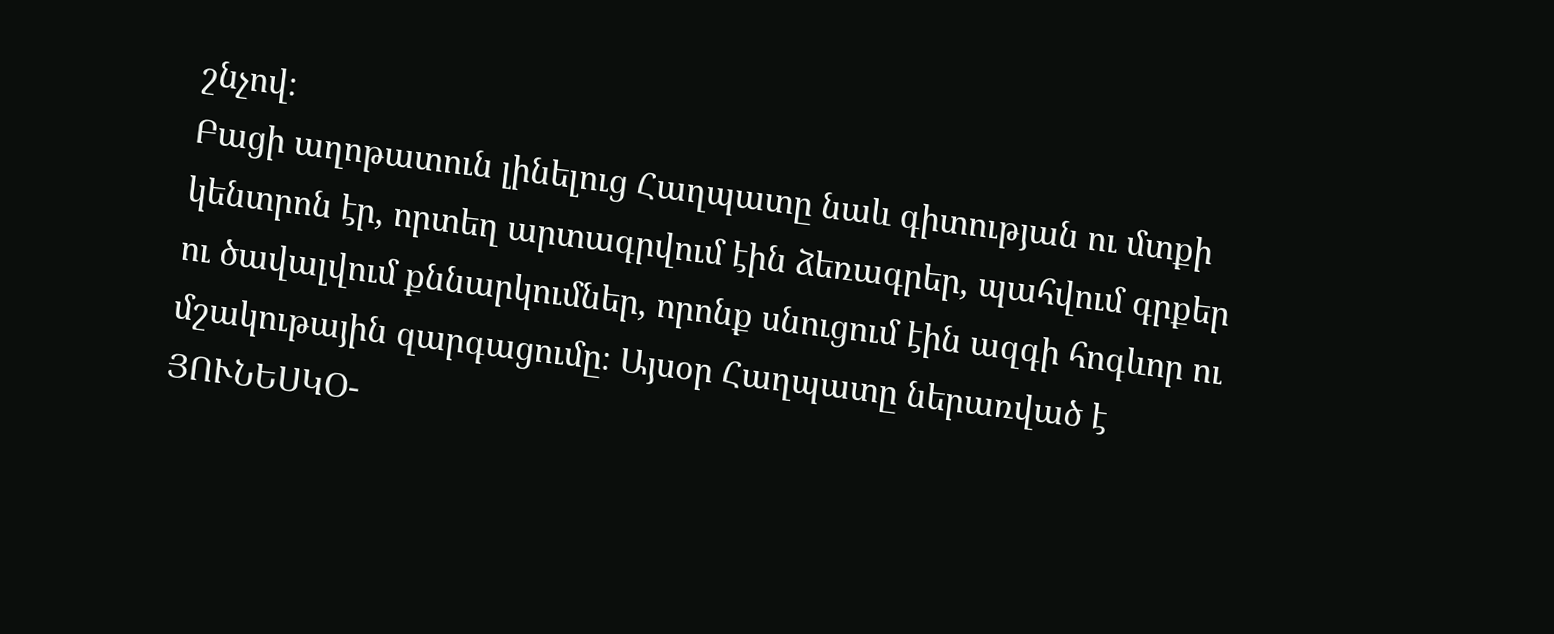շնչով։
Բացի աղոթատուն լինելուց Հաղպատը նաև գիտության ու մտքի կենտրոն էր, որտեղ արտագրվում էին ձեռագրեր, պահվում գրքեր ու ծավալվում քննարկումներ, որոնք սնուցում էին ազգի հոգևոր ու մշակութային զարգացումը։ Այսօր Հաղպատը ներառված է ՅՈՒՆԵՍԿՕ-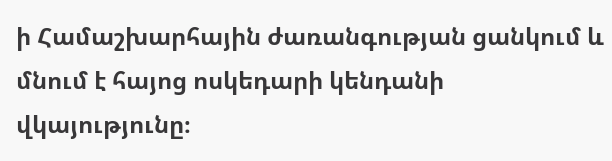ի Համաշխարհային ժառանգության ցանկում և մնում է հայոց ոսկեդարի կենդանի վկայությունը։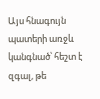Այս հնագույն պատերի առջև կանգնած՝ հեշտ է զգալ, թե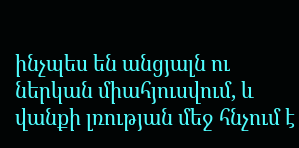ինչպես են անցյալն ու ներկան միահյուսվում, և վանքի լռության մեջ հնչում է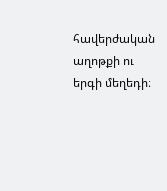հավերժական աղոթքի ու երգի մեղեդի։